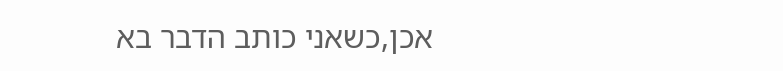אכן,כשאני כותב הדבר בא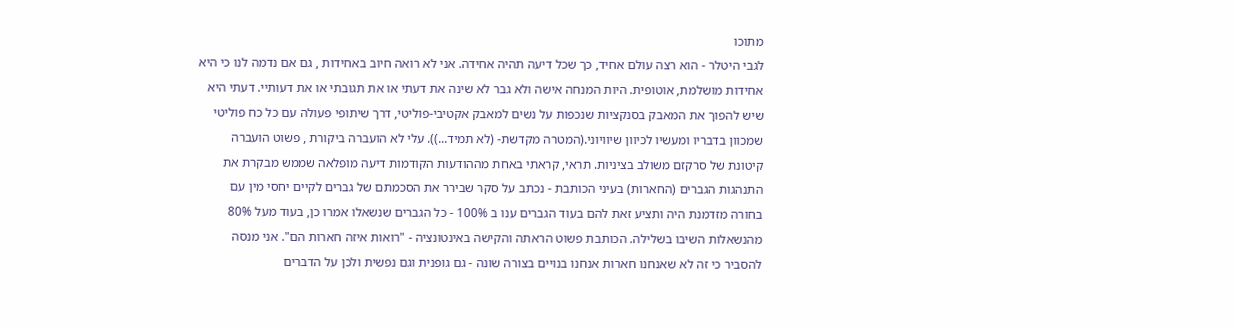מתוכו
לגבי היטלר - הוא רצה עולם אחיד, כך שכל דיעה תהיה אחידה. אני לא רואה חיוב באחידות , גם אם נדמה לנו כי היא אחידות מושלמת, אוטופית. היות המנחה אישה ולא גבר לא שינה את דעתי או את תגובתי או את דעותיי. דעתי היא שיש להפוך את המאבק בסנקציות שנכפות על נשים למאבק אקטיבי-פוליטי, דרך שיתופי פעולה עם כל כח פוליטי שמכוון בדבריו ומעשיו לכיוון שיוויוני.(המטרה מקדשת- (לא תמיד...)). עלי לא הועברה ביקורת , פשוט הועברה קיטונת של סרקזם משולב בציניות. תראי, קראתי באחת מההודעות הקודמות דיעה מופלאה שממש מבקרת את התנהגות הגברים (החארות) בעיני הכותבת - נכתב על סקר שבירר את הסכמתם של גברים לקיים יחסי מין עם בחורה מזדמנת היה ותציע זאת להם בעוד הגברים ענו ב 100% - כל הגברים שנשאלו אמרו כן, בעוד מעל 80% מהנשאלות השיבו בשלילה. הכותבת פשוט הראתה והקישה באינטונציה - "רואות איזה חארות הם". אני מנסה להסביר כי זה לא שאנחנו חארות אנחנו בנויים בצורה שונה - גם גופנית וגם נפשית ולכן על הדברים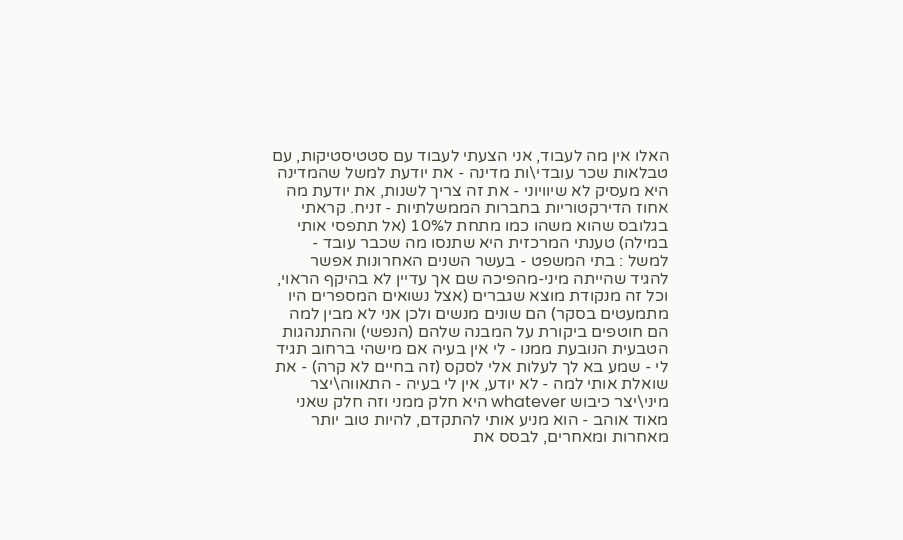האלו אין מה לעבוד, אני הצעתי לעבוד עם סטטיסטיקות, עם טבלאות שכר עובדי\ות מדינה - את יודעת למשל שהמדינה היא מעסיק לא שיוויוני - את זה צריך לשנות, את יודעת מה אחוז הדירקטוריות בחברות הממשלתיות - זניח. קראתי בגלובס שהוא משהו כמו מתחת ל10% (אל תתפסי אותי במילה) טענתי המרכזית היא שתנסו מה שכבר עובד - למשל : בתי המשפט - בעשר השנים האחרונות אפשר להגיד שהייתה מיני-מהפיכה שם אך עדיין לא בהיקף הראוי, וכל זה מנקודת מוצא שגברים (אצל נשואים המספרים היו מתמעטים בסקר) הם שונים מנשים ולכן אני לא מבין למה הם חוטפים ביקורת על המבנה שלהם (הנפשי) וההתנהגות הטבעית הנובעת ממנו - לי אין בעיה אם מישהי ברחוב תגיד לי - שמע בא לך לעלות אלי לסקס (זה בחיים לא קרה) - את שואלת אותי למה - לא יודע, אין לי בעיה - התאווה\יצר מיני\יצר כיבוש whatever היא חלק ממני וזה חלק שאני מאוד אוהב - הוא מניע אותי להתקדם, להיות טוב יותר מאחרות ומאחרים, לבסס את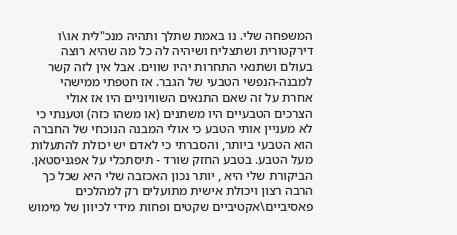המשפחה שלי. נו באמת שתלך ותהיה מנכ"לית או\ו דירקטורית ושתצליח ושיהיה לה כל מה שהיא רוצה בעולם ושתנאי התחרות יהיו שווים. אבל אין לזה קשר למבנה-הנפשי הטבעי של הגבר. אז חטפתי ממישהי אחרת על זה שאם התנאים השוויוניים היו אז אולי הצרכים הטבעיים היו משתנים (או משהו כזה) וטענתי כי לא מעניין אותי הטבע כי אולי המבנה הנוכחי של החברה הוא הטבעי ביותר, והסברתי כי לאדם יש יכולת להתעלות מעל הטבע. בטבע החזק שורד - תיסתכלי על אפגניסטאן. הביקורת שלי היא , יותר נכון האכזבה שלי היא שכל כך הרבה רצון ויכולת אישית מתועלים רק למהלכים פאסיביים\אקטיביים שקטים ופחות מידי לכיוון של מימוש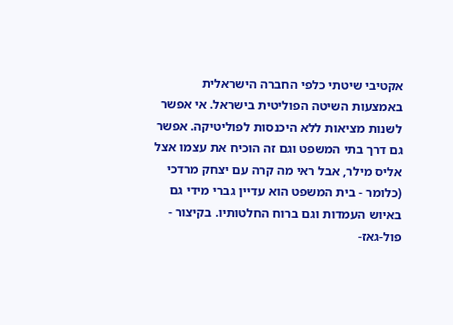אקטיבי שיטתי כלפי החברה הישראלית באמצעות השיטה הפוליטית בישראל. אי אפשר לשנות מציאות ללא היכנסות לפוליטיקה. אפשר גם דרך בתי המשפט וגם זה הוכיח את עצמו אצל אליס מילר, אבל ראי מה קרה עם יצחק מרדכי (כלומר - בית המשפט הוא עדיין גברי מידי גם באיוש העמדות וגם ברוח החלטותיו. בקיצור - פול-גאז-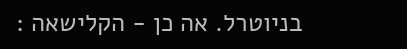בניוטרל. אה כן - הקלישאה :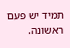תמיד יש פעם ראשונה.